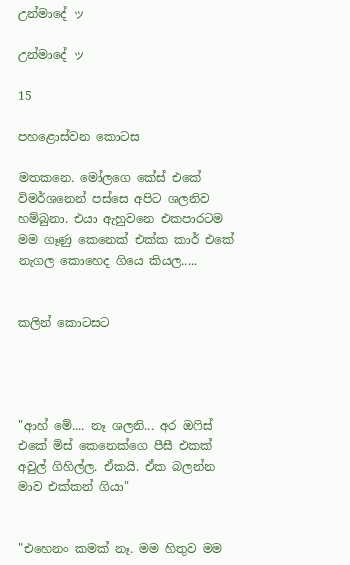උන්මාදේ ッ

උන්මාදේ ッ

15

පහළොස්වන කොටස

මතකනෙ. මෝලගෙ කේස් එකේ විමර්ශනෙන් පස්සෙ අපිට ශලනිව හම්බුනා. එයා ඇහුවනෙ එකපාරටම මම ගෑණු කෙනෙක් එක්ක කාර් එකේ නැගල කොහෙද ගියෙ කියල.....


කලින් කොටසට




"ආහ් මේ.... නෑ ශලනි... අර ඔෆිස් එකේ මිස් කෙනෙක්ගෙ පීසී එකක් අවුල් ගිහිල්ල. ඒකයි. ඒක බලන්න මාව එක්කන් ගියා"


"එහෙනං කමක් නෑ. මම හිතුව මම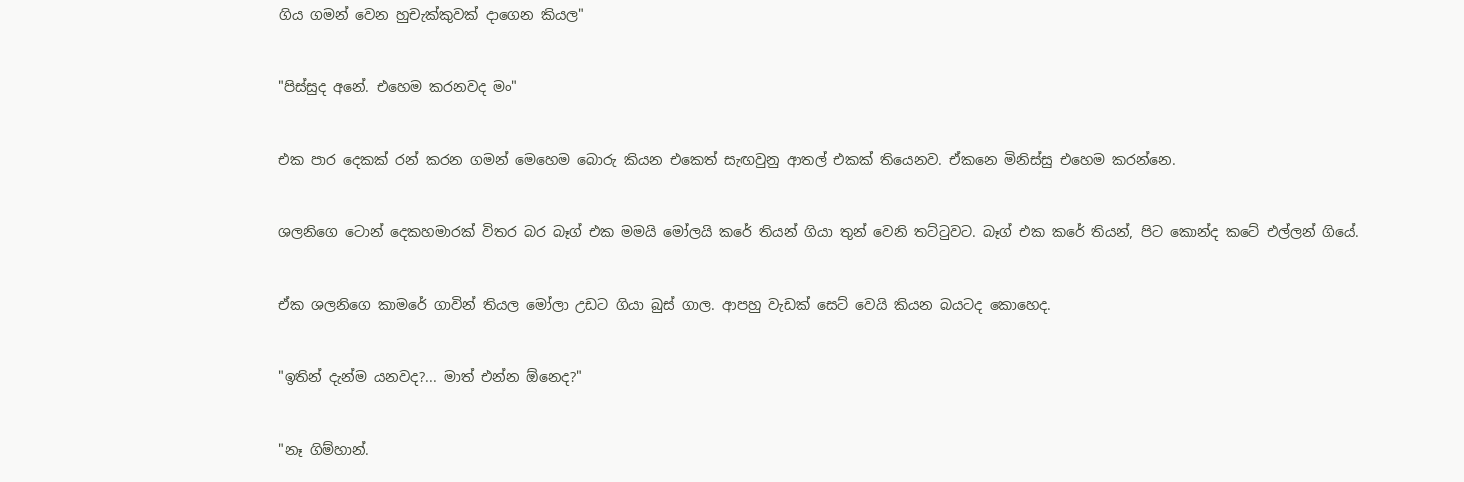ගිය ගමන් වෙන හුචැක්කුවක් දාගෙන කියල"


"පිස්සුද අනේ. එහෙම කරනවද මං"


එක පාර දෙකක් රන් කරන ගමන් මෙහෙම බොරු කියන එකෙත් සැඟවුනු ආතල් එකක් තියෙනව. ඒකනෙ මිනිස්සු එහෙම කරන්නෙ.


ශලනිගෙ ටොන් දෙකහමාරක් විතර බර බෑග් එක මමයි මෝලයි කරේ තියන් ගියා තුන් වෙනි තට්ටුවට. බෑග් එක කරේ තියන්, පිට කොන්ද කටේ එල්ලන් ගියේ.


ඒක ශලනිගෙ කාමරේ ගාවින් තියල මෝලා උඩට ගියා බුස් ගාල. ආපහු වැඩක් සෙට් වෙයි කියන බයටද කොහෙද.


"ඉතින් දැන්ම යනවද?... මාත් එන්න ඕනෙද?"


"නෑ ගිම්හාන්.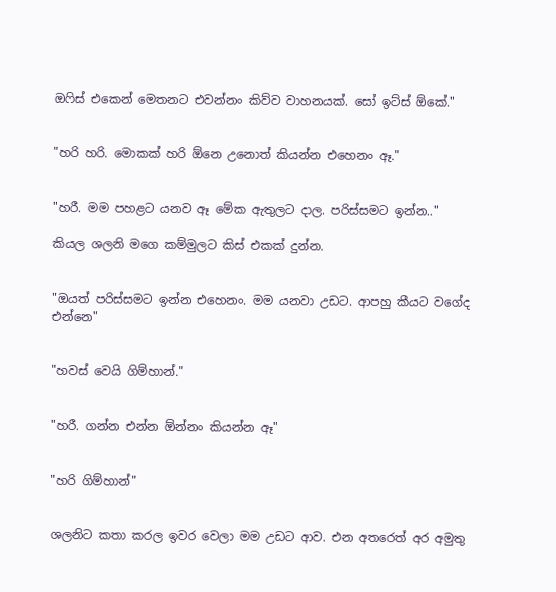ඔෆිස් එකෙන් මෙතනට එවන්නං කිව්ව වාහනයක්. සෝ ඉට්ස් ඕකේ."


"හරි හරි. මොකක් හරි ඕනෙ උනොත් කියන්න එහෙනං ඈ."


"හරී. මම පහළට යනව ඈ මේක ඇතුලට දාල. පරිස්සමට ඉන්න.."

කියල ශලනි මගෙ කම්මුලට කිස් එකක් දුන්න.


"ඔයත් පරිස්සමට ඉන්න එහෙනං. මම යනවා උඩට. ආපහු කීයට වගේද එන්නෙ"


"හවස් වෙයි ගිම්හාන්."


"හරී. ගන්න එන්න ඕන්නං කියන්න ඈ"


"හරි ගිම්හාන්"


ශලනිට කතා කරල ඉවර වෙලා මම උඩට ආව. එන අතරෙත් අර අමුතු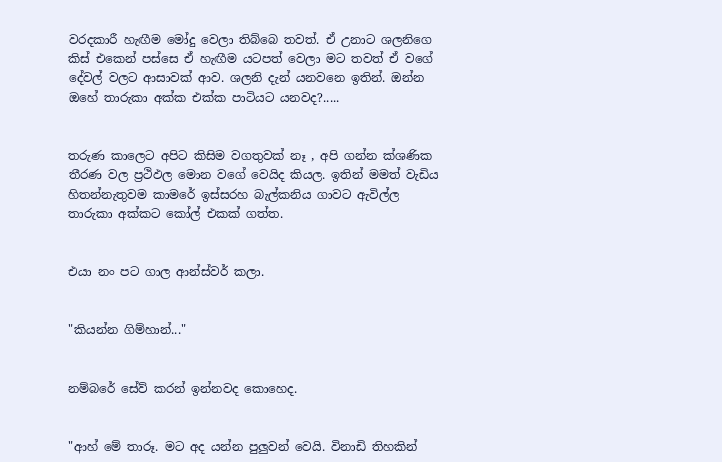වරදකාරී හැඟීම මෝදු වෙලා තිබ්බෙ තවත්. ඒ උනාට ශලනිගෙ කිස් එකෙන් පස්සෙ ඒ හැඟීම යටපත් වෙලා මට තවත් ඒ වගේ දේවල් වලට ආසාවක් ආව. ශලනි දැන් යනවනෙ ඉතින්. ඔන්න ඔහේ තාරුකා අක්ක එක්ක පාටියට යනවද?.....


තරුණ කාලෙට අපිට කිසිම වගතුවක් නෑ , අපි ගන්න ක්ශණික තීරණ වල ප්‍රථිඵල මොන වගේ වෙයිද කියල. ඉතින් මමත් වැඩිය හිතන්නැතුවම කාමරේ ඉස්සරහ බැල්කනිය ගාවට ඇවිල්ල තාරුකා අක්කට කෝල් එකක් ගත්ත.


එයා නං පට ගාල ආන්ස්වර් කලා.


"කියන්න ගිම්හාන්..."


නම්බරේ සේව් කරන් ඉන්නවද කොහෙද.


"ආහ් මේ තාරූ. මට අද යන්න පුලුවන් වෙයි. විනාඩි තිහකින්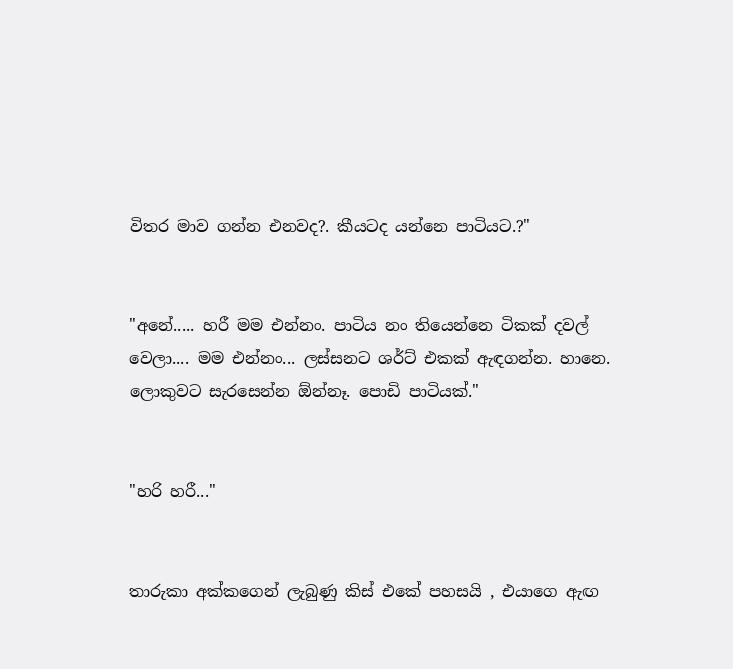විතර මාව ගන්න එනවද?. කීයටද යන්නෙ පාටියට.?"


"අනේ..... හරී මම එන්නං. පාටිය නං තියෙන්නෙ ටිකක් දවල් වෙලා.... මම එන්නං... ලස්සනට ශර්ට් එකක් ඇඳගන්න. හානෙ. ලොකුවට සැරසෙන්න ඕන්නෑ. පොඩි පාටියක්."


"හරි හරී..."


තාරුකා අක්කගෙන් ලැබුණු කිස් එකේ පහසයි , එයාගෙ ඇඟ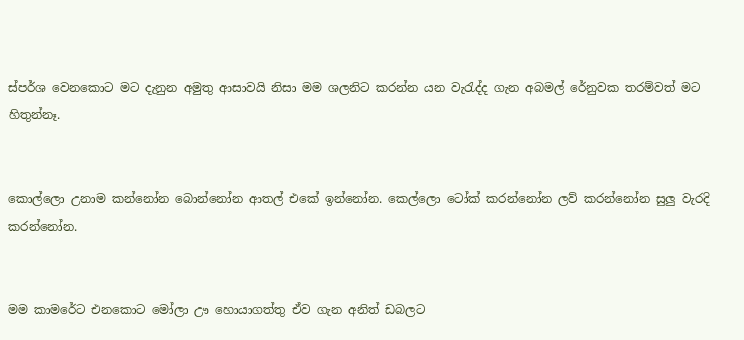ස්පර්ශ වෙනකොට මට දැනුන අමුතු ආසාවයි නිසා මම ශලනිට කරන්න යන වැරැද්ද ගැන අබමල් රේනුවක තරම්වත් මට හිතුන්නෑ.


කොල්ලො උනාම කන්නෝන බොන්නෝන ආතල් එකේ ඉන්නෝන. කෙල්ලො ටෝක් කරන්නෝන ලව් කරන්නෝන සුලු වැරදි කරන්නෝන.


මම කාමරේට එනකොට මෝලා ඌ හොයාගත්තු ඒව ගැන අනිත් ඩබලට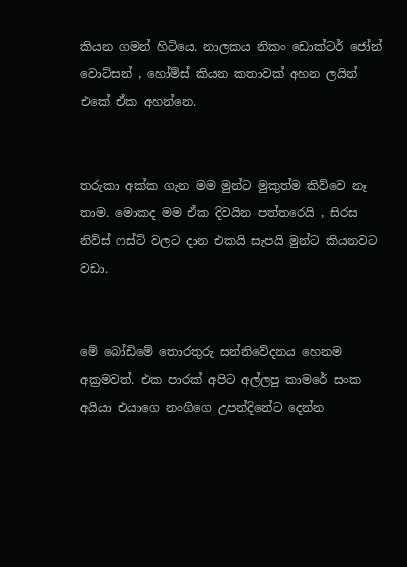කියන ගමන් හිටියෙ. නාලකය නිකං ඩොක්ටර් ජෝන් වොට්සන් , හෝම්ස් කියන කතාවක් අහන ලයින් එකේ ඒක අහන්නෙ.


තරුකා අක්ක ගැන මම මුන්ට මුකුත්ම කිව්වෙ නෑ තාම. මොකද මම ඒක දිවයින පත්තරෙයි , සිරස නිව්ස් ෆස්ට් වලට දාන එකයි සැපයි මුන්ට කියනවට වඩා.


මේ බෝඩිමේ තොරතුරු සන්නිවේදනය හෙනම අක්‍රමවත්. එක පාරක් අපිට අල්ලපු කාමරේ සංක අයියා එයාගෙ නංගිගෙ උපන්දිනේට දෙන්න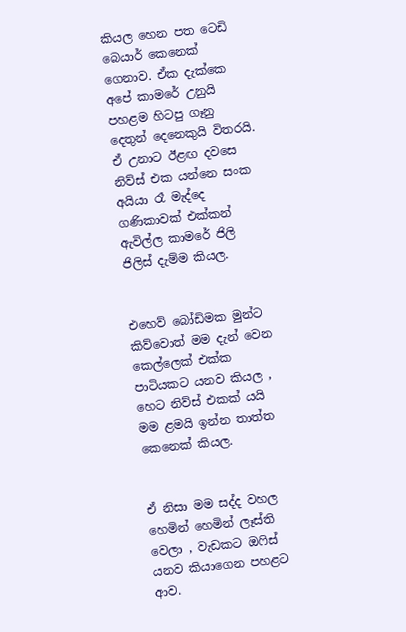කියල හෙන පත ටෙඩි බෙයාර් කෙනෙක් ගෙනාව. ඒක දැක්කෙ අපේ කාමරේ උනුයි පහළම හිටපු ගෑනු දෙතුන් දෙනෙකුයි විතරයි. ඒ උනාට ඊළඟ දවසෙ නිව්ස් එක යන්නෙ සංක අයියා රෑ මැද්දෙ ගණිකාවක් එක්කන් ඇවිල්ල කාමරේ ජිලි ජිලිස් දැම්ම කියල.


එහෙව් බෝඩිමක මුන්ට කිව්වොත් මම දැන් වෙන කෙල්ලෙක් එක්ක පාටියකට යනව කියල , හෙට නිව්ස් එකක් යයි මම ළමයි ඉන්න තාත්ත කෙනෙක් කියල.


ඒ නිසා මම සද්ද වහල හෙමින් හෙමින් ලෑස්ති වෙලා , වැඩකට ඔෆිස් යනව කියාගෙන පහළට ආව.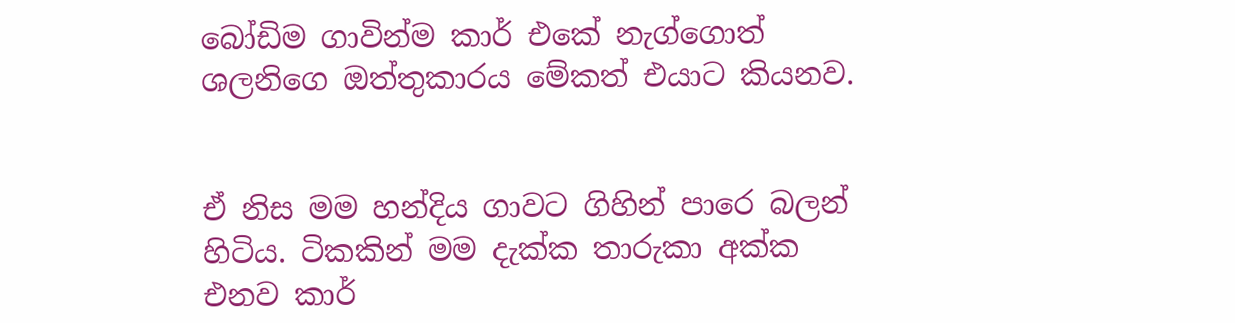බෝඩිම ගාවින්ම කාර් එකේ නැග්ගොත් ශලනිගෙ ඔත්තුකාරය මේකත් එයාට කියනව.


ඒ නිස මම හන්දිය ගාවට ගිහින් පාරෙ බලන් හිටිය. ටිකකින් මම දැක්ක තාරුකා අක්ක එනව කාර්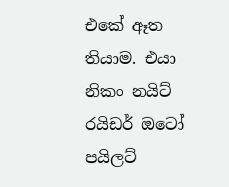එකේ ඈත තියාම. එයා නිකං නයිට් රයිඩර් ඔටෝ පයිලට්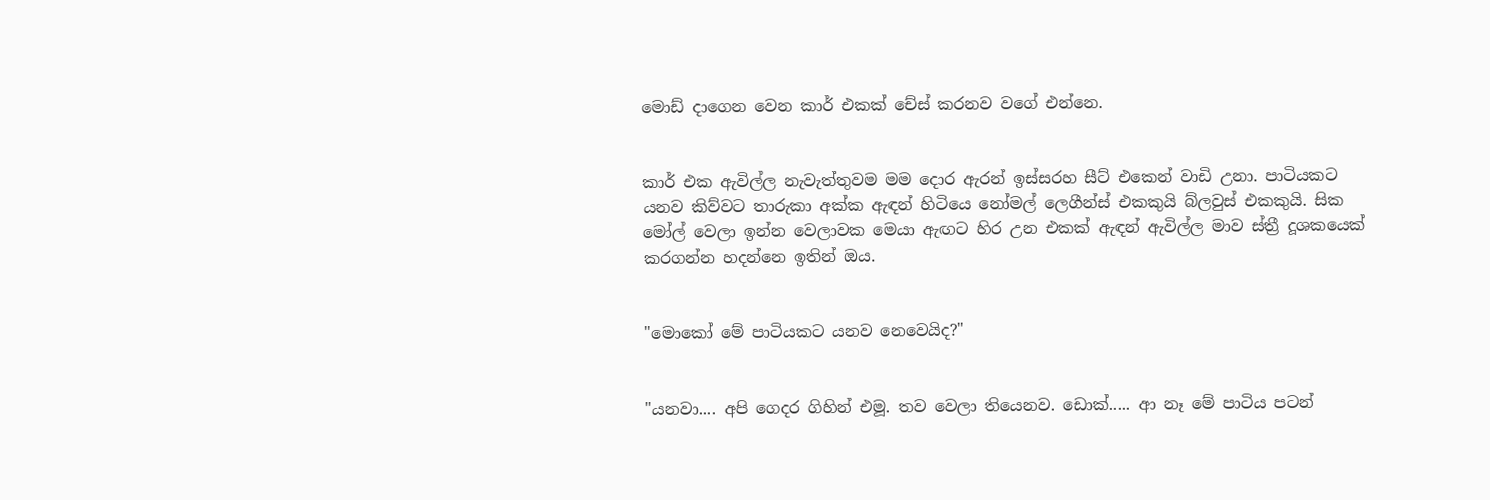මොඩ් දාගෙන වෙන කාර් එකක් චේස් කරනව වගේ එන්නෙ.


කාර් එක ඇවිල්ල නැවැත්තුවම මම දොර ඇරන් ඉස්සරහ සීට් එකෙන් වාඩි උනා. පාටියකට යනව කිව්වට තාරුකා අක්ක ඇඳන් හිටියෙ නෝමල් ලෙගීන්ස් එකකුයි බ්ලවුස් එකකුයි. සික මෝල් වෙලා ඉන්න වෙලාවක මෙයා ඇඟට හිර උන එකක් ඇඳන් ඇවිල්ල මාව ස්ත්‍රී දූශකයෙක් කරගන්න හදන්නෙ ඉතින් ඔය.


"මොකෝ මේ පාටියකට යනව නෙවෙයිද?"


"යනවා.... අපි ගෙදර ගිහින් එමූ. තව වෙලා තියෙනව. ඩොක්..... ආ නෑ මේ පාටිය පටන්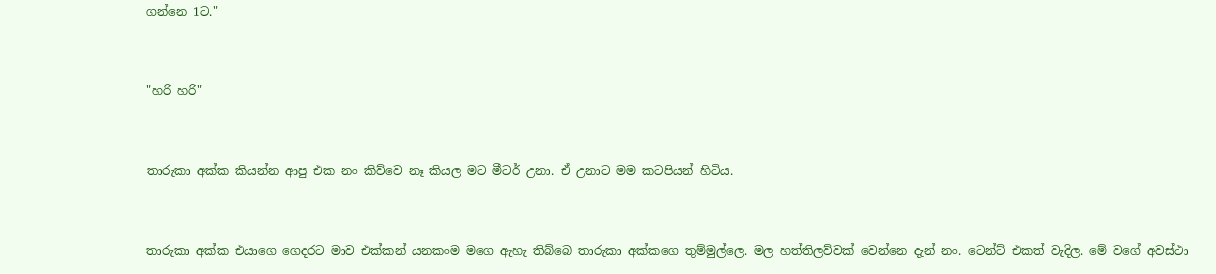ගන්නෙ 1ට."


"හරි හරි"


තාරුකා අක්ක කියන්න ආපු එක නං කිව්වෙ නෑ කියල මට මීටර් උනා. ඒ උනාට මම කටපියන් හිටිය.


තාරුකා අක්ක එයාගෙ ගෙදරට මාව එක්කන් යනකංම මගෙ ඇහැ තිබ්බෙ තාරුකා අක්කගෙ තුම්මුල්ලෙ. මල හත්තිලව්වක් වෙන්නෙ දැන් නං. ටෙන්ට් එකත් වැදිල. මේ වගේ අවස්ථා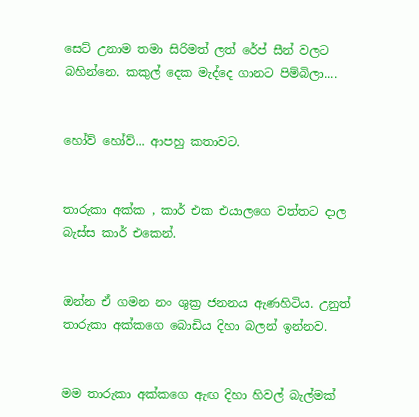සෙට් උනාම තමා සිරිමත් ලත් රේප් සීන් වලට බහින්නෙ. කකුල් දෙක මැද්දෙ ගානට පිම්බිලා....


හෝව් හෝව්... ආපහු කතාවට.


තාරුකා අක්ක , කාර් එක එයාලගෙ වත්තට දාල බැස්ස කාර් එකෙන්.


ඔන්න ඒ ගමන නං ශුක්‍ර ජනනය ඇණහිටිය. උනුත් තාරුකා අක්කගෙ බොඩිය දිහා බලන් ඉන්නව.


මම තාරුකා අක්කගෙ ඇඟ දිහා හිවල් බැල්මක්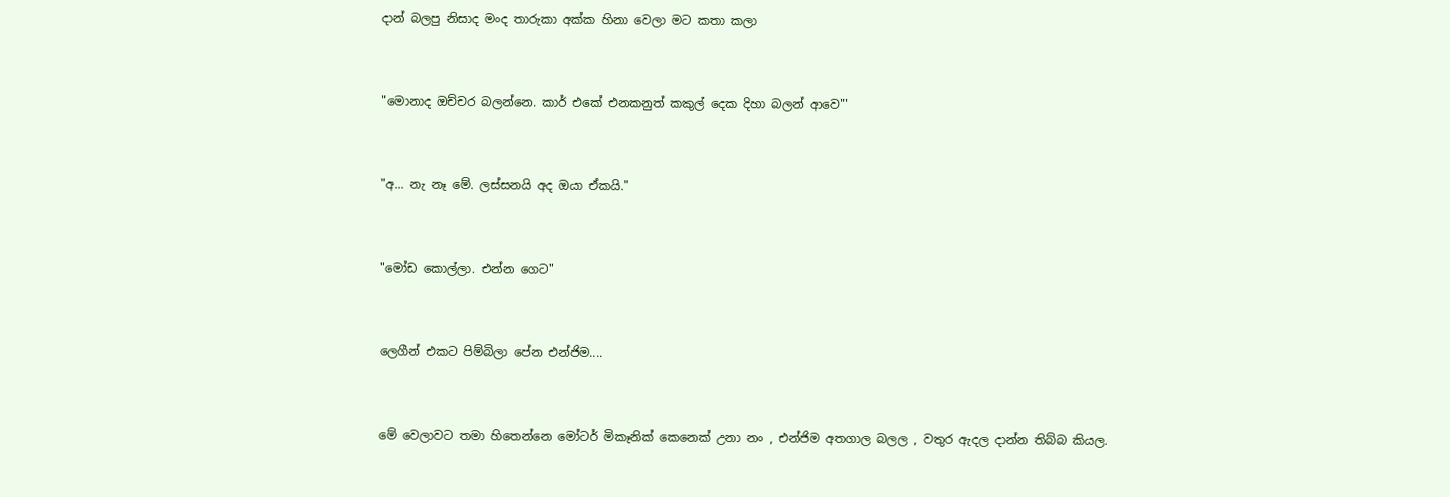දාන් බලපු නිසාද මංද තාරුකා අක්ක හිනා වෙලා මට කතා කලා


"මොනාද ඔච්චර බලන්නෙ. කාර් එකේ එනකනුත් කකුල් දෙක දිහා බලන් ආවෙ"'


"අ... නැ නෑ මේ. ලස්සනයි අද ඔයා ඒකයි."


"මෝඩ කොල්ලා. එන්න ගෙට"


ලෙගීන් එකට පිම්බිලා පේන එන්ජිම....


මේ වෙලාවට තමා හිතෙන්නෙ මෝටර් මිකෑනික් කෙනෙක් උනා නං , එන්ජිම අතගාල බලල , වතුර ඇදල දාන්න තිබ්බ කියල.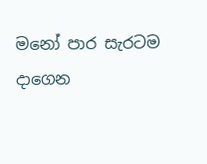මනෝ පාර සැරටම දාගෙන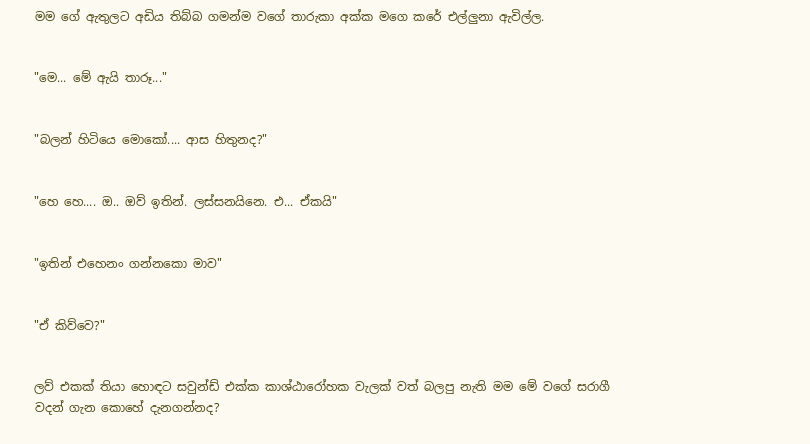මම ගේ ඇතුලට අඩිය තිබ්බ ගමන්ම වගේ තාරුකා අක්ක මගෙ කරේ එල්ලුනා ඇවිල්ල.


"මෙ... මේ ඇයි තාරූ..."


"බලන් හිටියෙ මොකෝ.... ආස හිතුනද?"


"හෙ හෙ.... ඔ.. ඔව් ඉතින්. ලස්සනයිනෙ. එ... ඒකයි"


"ඉතින් එහෙනං ගන්නකො මාව"


"ඒ කිව්වෙ?"


ලව් එකක් තියා හොඳට සවුන්ඩ් එක්ක කාශ්ඨාරෝහක වැලක් වත් බලපු නැති මම මේ වගේ සරාගී වදන් ගැන කොහේ දැනගන්නද?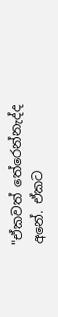"ඒකවත් තේරෙන්නැද්ද අනේ. ඒකට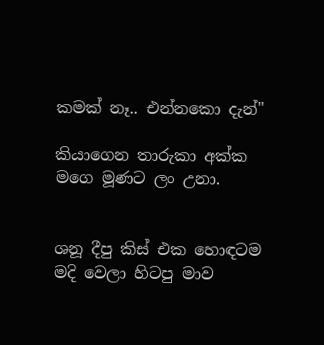කමක් නෑ.. එන්නකො දැන්"

කියාගෙන තාරුකා අක්ක මගෙ මූණට ලං උනා.


ශනූ දීපු කිස් එක හොඳටම මදි වෙලා හිටපු මාව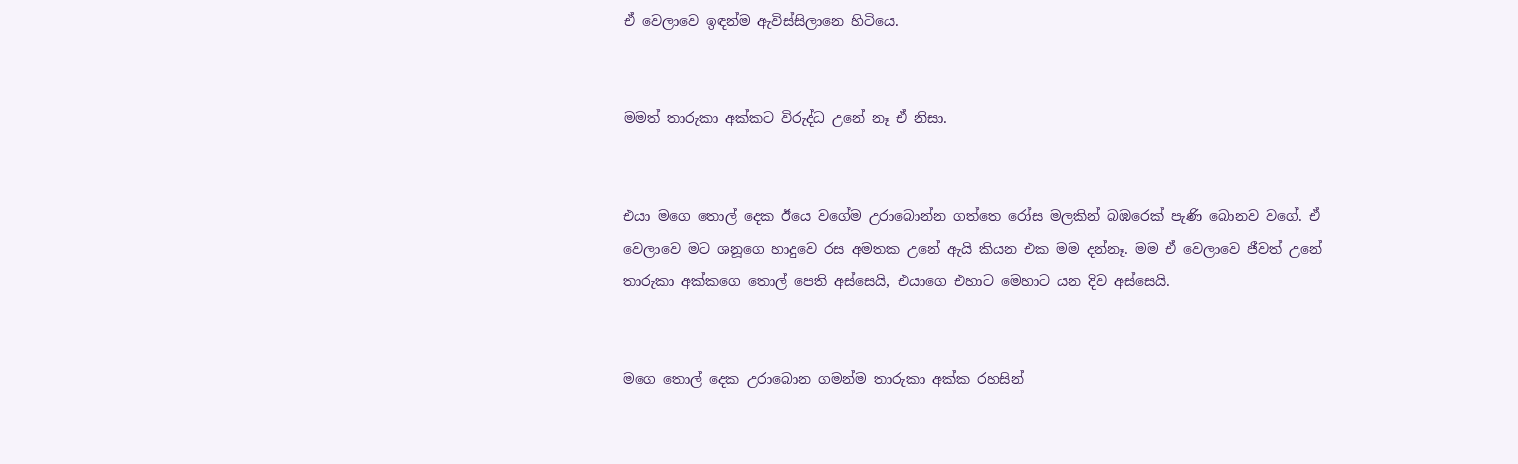ඒ වෙලාවෙ ඉඳන්ම ඇවිස්සිලානෙ හිටියෙ.


මමත් තාරුකා අක්කට විරුද්ධ උනේ නෑ ඒ නිසා.


එයා මගෙ තොල් දෙක ඊයෙ වගේම උරාබොන්න ගත්තෙ රෝස මලකින් බඹරෙක් පැණි බොනව වගේ. ඒ වෙලාවෙ මට ශනූගෙ හාදුවෙ රස අමතක උනේ ඇයි කියන එක මම දන්නෑ. මම ඒ වෙලාවෙ ජීවත් උනේ තාරුකා අක්කගෙ තොල් පෙති අස්සෙයි, එයාගෙ එහාට මෙහාට යන දිව අස්සෙයි.


මගෙ තොල් දෙක උරාබොන ගමන්ම තාරුකා අක්ක රහසින්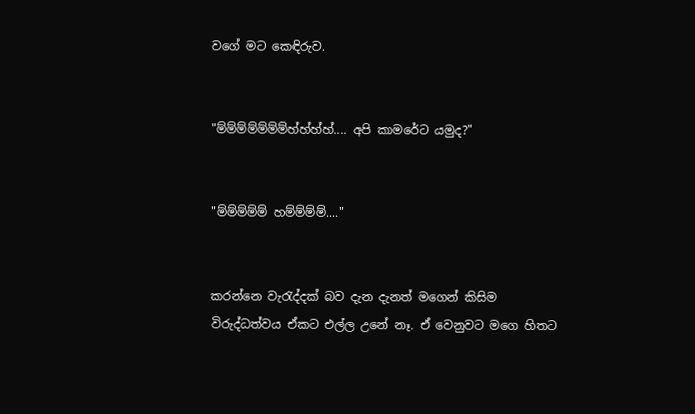වගේ මට කෙඳිරුව.


"ම්ම්ම්ම්ම්ම්ම්හ්හ්හ්හ්.... අපි කාමරේට යමුද?"


"ම්ම්ම්ම්ම් හම්ම්ම්ම්...."


කරන්නෙ වැරැද්දක් බව දැන දැනත් මගෙන් කිසිම විරුද්ධත්වය ඒකට එල්ල උනේ නෑ. ඒ වෙනුවට මගෙ හිතට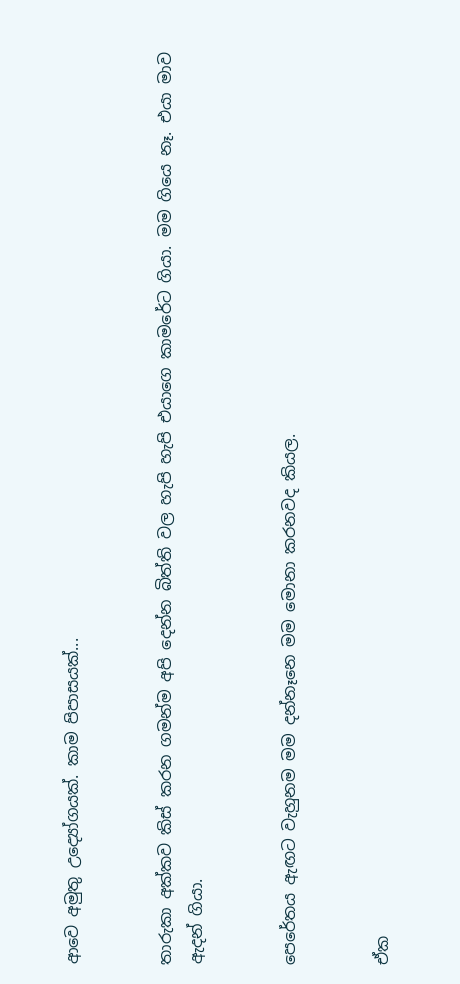ආවෙ අමුතු උද්‍යෝගයක්. කාම පිපාසයක්...


තාරුකා අක්කව කිස් කරන ගමන්ම අපි දෙන්න බිත්ති වල හැපි හැපි එයාගෙ කාමරේට ගියා. මම ගියෙ නෑ. එයා මාව ඇදන් ගියා.


පෙරේතය ඇඟට වැහුනම මම දන්නෑනෙ මම මොනා කරනවද කියල.


ඒක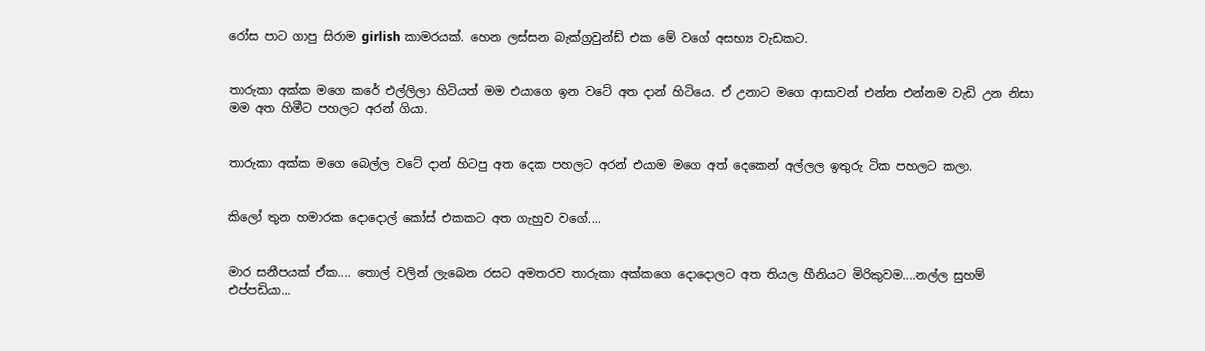රෝස පාට ගාපු සිරාම girlish කාමරයක්. හෙන ලස්සන බැක්ග්‍රවුන්ඩ් එක මේ වගේ අසභ්‍ය වැඩකට.


තාරුකා අක්ක මගෙ කරේ එල්ලිලා හිටියත් මම එයාගෙ ඉන වටේ අත දාන් හිටියෙ. ඒ උනාට මගෙ ආසාවන් එන්න එන්නම වැඩි උන නිසා මම අත හිමීට පහලට අරන් ගියා.


තාරුකා අක්ක මගෙ බෙල්ල වටේ දාන් හිටපු අත දෙක පහලට අරන් එයාම මගෙ අත් දෙකෙන් අල්ලල ඉතුරු ටික පහලට කලා.


කිලෝ තුන හමාරක දොදොල් කෝස් එකකට අත ගැහුව වගේ....


මාර සනීපයක් ඒක.... තොල් වලින් ලැබෙන රසට අමතරව තාරුකා අක්කගෙ දොදොලට අත තියල හීනියට මිරිකුවම....නල්ල සුහම් එප්පඩියා...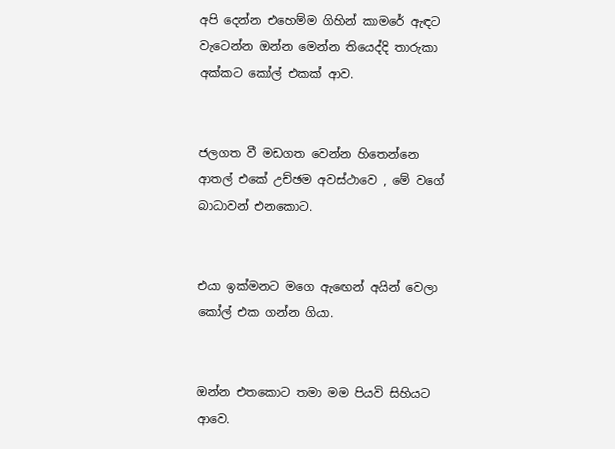අපි දෙන්න එහෙම්ම ගිහින් කාමරේ ඇඳට වැටෙන්න ඔන්න මෙන්න තියෙද්දි තාරුකා අක්කට කෝල් එකක් ආව.


ජලගත වී මඩගත වෙන්න හිතෙන්නෙ ආතල් එකේ උච්ඡම අවස්ථාවෙ , මේ වගේ බාධාවන් එනකොට.


එයා ඉක්මනට මගෙ ඇඟෙන් අයින් වෙලා කෝල් එක ගන්න ගියා.


ඔන්න එතකොට තමා මම පියවි සිහියට ආවෙ.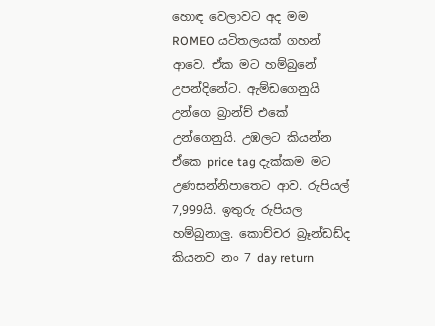හොඳ වෙලාවට අද මම ROMEO යටිතලයක් ගහන් ආවෙ. ඒක මට හම්බුනේ උපන්දිනේට. ඇම්ඩගෙනුයි උන්ගෙ බ්‍රාන්ච් එකේ උන්ගෙනුයි. උඹලට කියන්න ඒකෙ price tag දැක්කම මට උණසන්නිපාතෙට ආව. රුපියල් 7,999යි. ඉතුරු රුපියල හම්බුනාලු. කොච්චර බ්‍රෑන්ඩඩ්ද කියනව නං 7 day return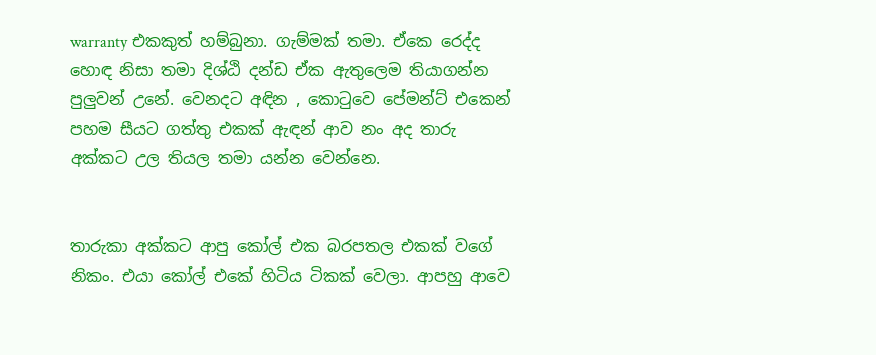warranty එකකුත් හම්බුනා. ගැම්මක් තමා. ඒකෙ රෙද්ද හොඳ නිසා තමා දිශ්ඨි දන්ඩ ඒක ඇතුලෙම තියාගන්න පුලුවන් උනේ. වෙනදට අඳින , කොටුවෙ පේමන්ට් එකෙන් පහම සීයට ගත්තු එකක් ඇඳන් ආව නං අද තාරු අක්කට උල තියල තමා යන්න වෙන්නෙ.


තාරුකා අක්කට ආපු කෝල් එක බරපතල එකක් වගේ නිකං. එයා කෝල් එකේ හිටිය ටිකක් වෙලා. ආපහු ආවෙ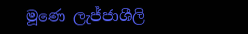මූණෙ ලැජ්ජාශීලි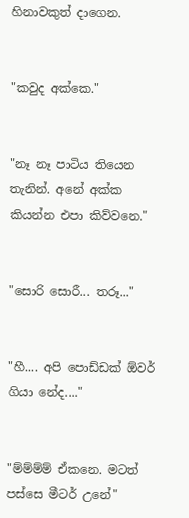හිනාවකුත් දාගෙන.


"කවුද අක්කෙ."


"නෑ නෑ පාටිය තියෙන තැනින්. අනේ අක්ක කියන්න එපා කිව්වනෙ."


"සොරි සොරී... තරූ..."


"හී.... අපි පොඩ්ඩක් ඕවර් ගියා නේද...."


"ම්ම්ම්ම් ඒකනෙ. මටත් පස්සෙ මීටර් උනේ"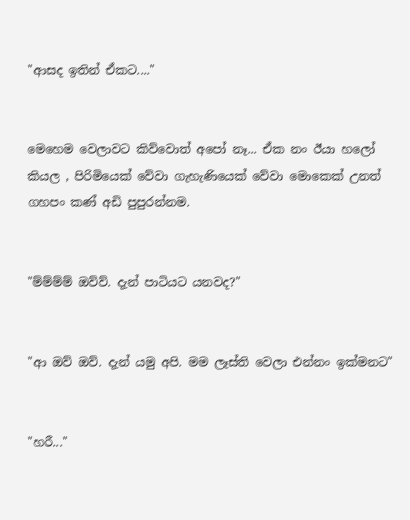"ආසද ඉතින් ඒකට...."


මෙහෙම වෙලාවට කිව්වොත් අපෝ නෑ... ඒක නං ඊයා හලෝ කියල , පිරිමියෙක් වේවා ගැහැණියෙක් වේවා මොකෙක් උනත් ගහපං කණ් අඩි පුපුරන්නම.


"ම්ම්ම්ම් ඔව්ව්. දැන් පාටියට යනවද?"


"ආ ඔව් ඔව්. දැන් යමු අපි. මම ලෑස්ති වෙලා එන්නං ඉක්මනට"


"හරී..."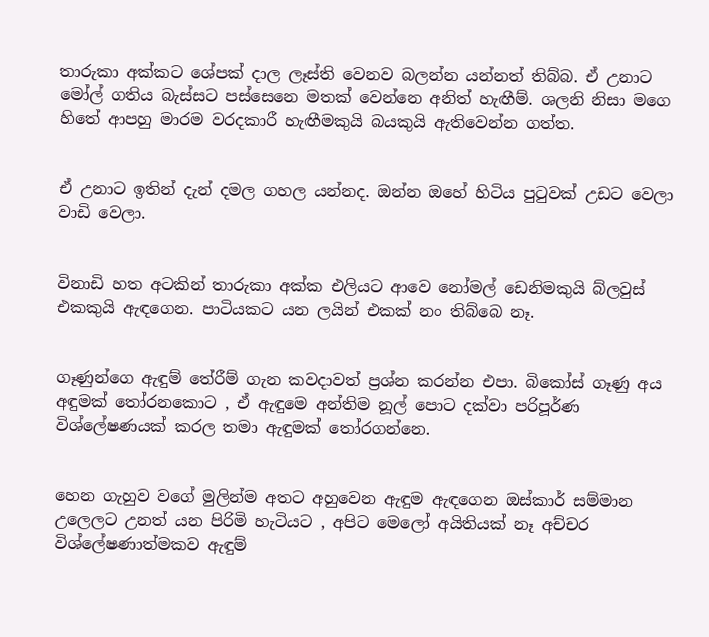තාරුකා අක්කට ශේපක් දාල ලෑස්‍ති වෙනව බලන්න යන්නත් තිබ්බ. ඒ උනාට මෝල් ගතිය බැස්සට පස්සෙනෙ මතක් වෙන්නෙ අනිත් හැඟීම්. ශලනි නිසා මගෙ හිතේ ආපහු මාරම වරදකාරී හැඟීමකුයි බයකුයි ඇතිවෙන්න ගත්ත.


ඒ උනාට ඉතින් දැන් දමල ගහල යන්නද. ඔන්න ඔහේ හිටිය පුටුවක් උඩට වෙලා වාඩි වෙලා.


විනාඩි හත අටකින් තාරුකා අක්ක එලියට ආවෙ නෝමල් ඩෙනිමකුයි බ්ලවුස් එකකුයි ඇඳගෙන. පාටියකට යන ලයින් එකක් නං තිබ්බෙ නෑ.


ගෑණුන්ගෙ ඇඳුම් තේරීම් ගැන කවදාවත් ප්‍රශ්න කරන්න එපා. බිකෝස් ගෑණු අය අඳුමක් තෝරනකොට , ඒ ඇඳුමෙ අන්තිම නූල් පොට දක්වා පරිපූර්ණ විශ්ලේෂණයක් කරල තමා ඇඳුමක් තෝරගන්නෙ.


හෙන ගැහුව වගේ මුලින්ම අතට අහුවෙන ඇඳුම ඇඳගෙන ඔස්කාර් සම්මාන උලෙලට උනත් යන පිරිමි හැටියට , අපිට මෙලෝ අයිතියක් නෑ අච්චර විශ්ලේෂණාත්මකව ඇඳුම්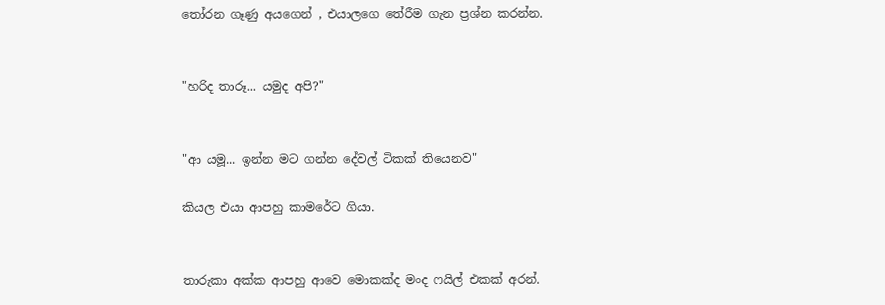තෝරන ගෑණු අයගෙන් , එයාලගෙ තේරීම ගැන ප්‍රශ්න කරන්න.


"හරිද තාරූ... යමුද අපි?"


"ආ යමූ... ඉන්න මට ගන්න දේවල් ටිකක් තියෙනව"

කියල එයා ආපහු කාමරේට ගියා.


තාරුකා අක්ක ආපහු ආවෙ මොකක්ද මංද ෆයිල් එකක් අරන්.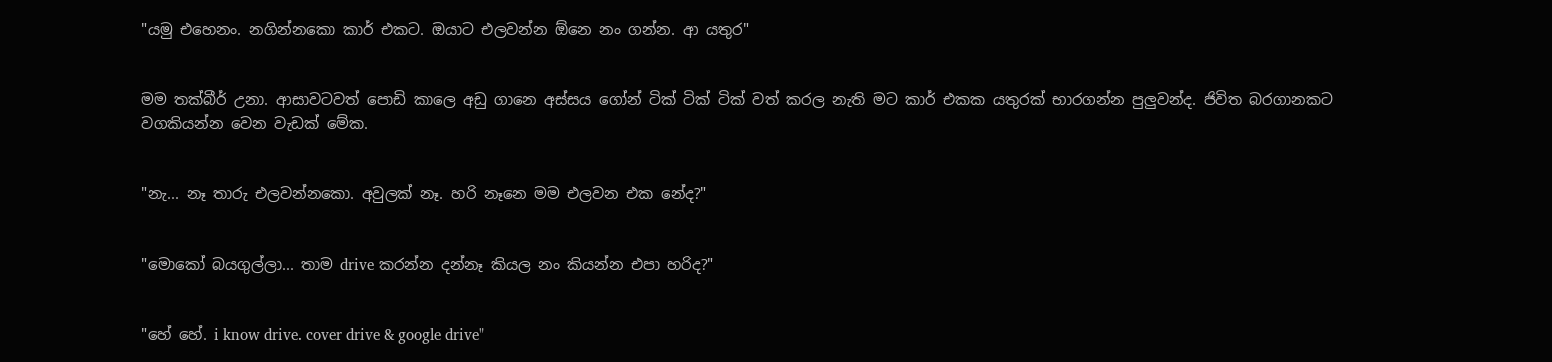"යමු එහෙනං. නගින්නකො කාර් එකට. ඔයාට එලවන්න ඕනෙ නං ගන්න. ආ යතුර"


මම තක්බීර් උනා. ආසාවටවත් පොඩි කාලෙ අඩු ගානෙ අස්සය ගෝන් ටික් ටික් ටික් වත් කරල නැති මට කාර් එකක යතුරක් භාරගන්න පුලුවන්ද. ජිවිත බරගානකට වගකියන්න වෙන වැඩක් මේක.


"නැ... නෑ තාරු එලවන්නකො. අවුලක් නෑ. හරි නෑනෙ මම එලවන එක නේද?"


"මොකෝ බයගුල්ලා... තාම drive කරන්න දන්නෑ කියල නං කියන්න එපා හරිද?"


"හේ හේ. i know drive. cover drive & google drive"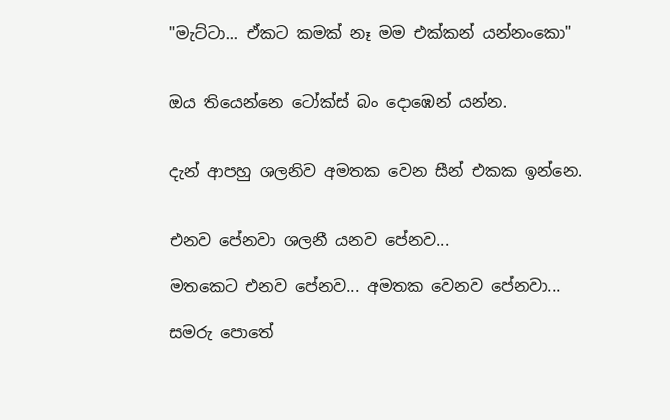"මැට්ටා... ඒකට කමක් නෑ මම එක්කන් යන්නංකො"


ඔය තියෙන්නෙ ටෝක්ස් බං දොඹෙන් යන්න.


දැන් ආපහු ශලනිව අමතක වෙන සීන් එකක ඉන්නෙ.


එනව පේනවා ශලනී යනව පේනව...

මතකෙට එනව පේනව... අමතක වෙනව පේනවා...

සමරු පොතේ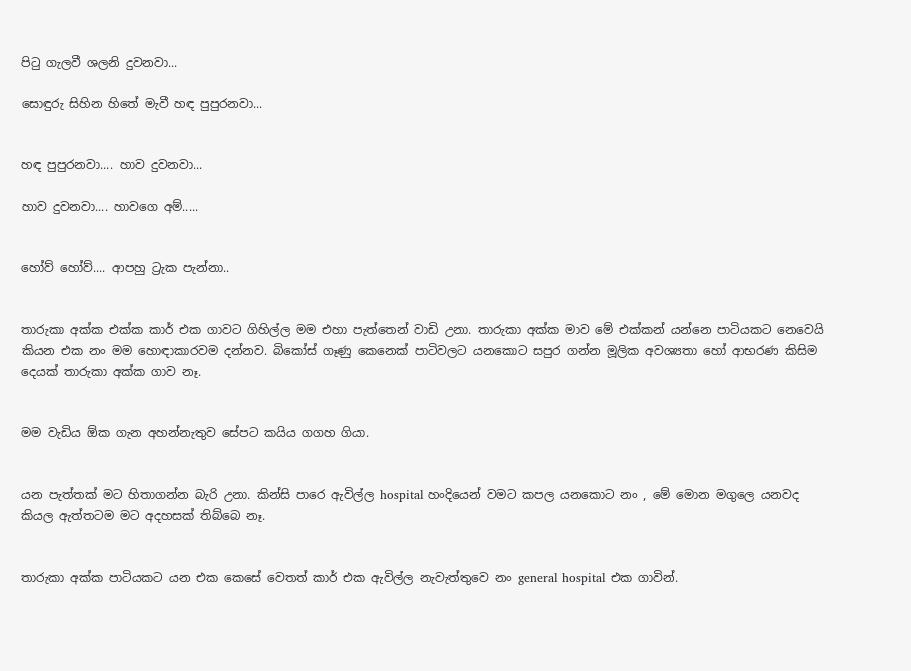පිටු ගැලවී ශලනි දුවනවා...

සොඳුරු සිහින හිතේ මැවී හඳ පුපුරනවා...


හඳ පුපුරනවා.... හාව දුවනවා...

හාව දුවනවා.... හාවගෙ අම්.....


හෝව් හෝව්.... ආපහු ට්‍රැක පැන්නා..


තාරුකා අක්ක එක්ක කාර් එක ගාවට ගිහිල්ල මම එහා පැත්තෙන් වාඩි උනා. තාරුකා අක්ක මාව මේ එක්කන් යන්නෙ පාටියකට නෙවෙයි කියන එක නං මම හොඳාකාරවම දන්නව. බිකෝස් ගෑණු කෙනෙක් පාටිවලට යනකොට සපුර ගන්න මූලික අවශ්‍යතා හෝ ආභරණ කිසිම දෙයක් තාරුකා අක්ක ගාව නෑ.


මම වැඩිය ඕක ගැන අහන්නැතුව සේපට කයිය ගගහ ගියා.


යන පැත්තක් මට හිතාගන්න බැරි උනා. කින්සි පාරෙ ඇවිල්ල hospital හංදියෙන් වමට කපල යනකොට නං , මේ මොන මගුලෙ යනවද කියල ඇත්තටම මට අදහසක් තිබ්බෙ නෑ.


තාරුකා අක්ක පාටියකට යන එක කෙසේ වෙතත් කාර් එක ඇවිල්ල නැවැත්තුවෙ නං general hospital එක ගාවින්.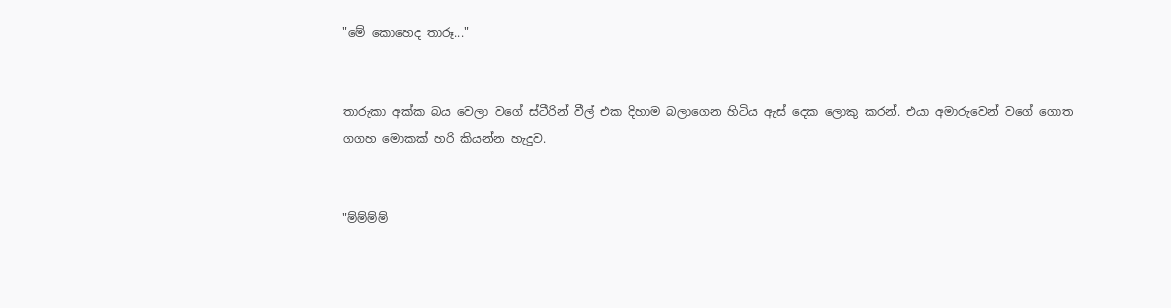"මේ කොහෙද තාරූ..."


තාරුකා අක්ක බය වෙලා වගේ ස්ටීරින් වීල් එක දිහාම බලාගෙන හිටිය ඇස් දෙක ලොකු කරන්. එයා අමාරුවෙන් වගේ ගොත ගගහ මොකක් හරි කියන්න හැදුව.


"ම්ම්ම්ම්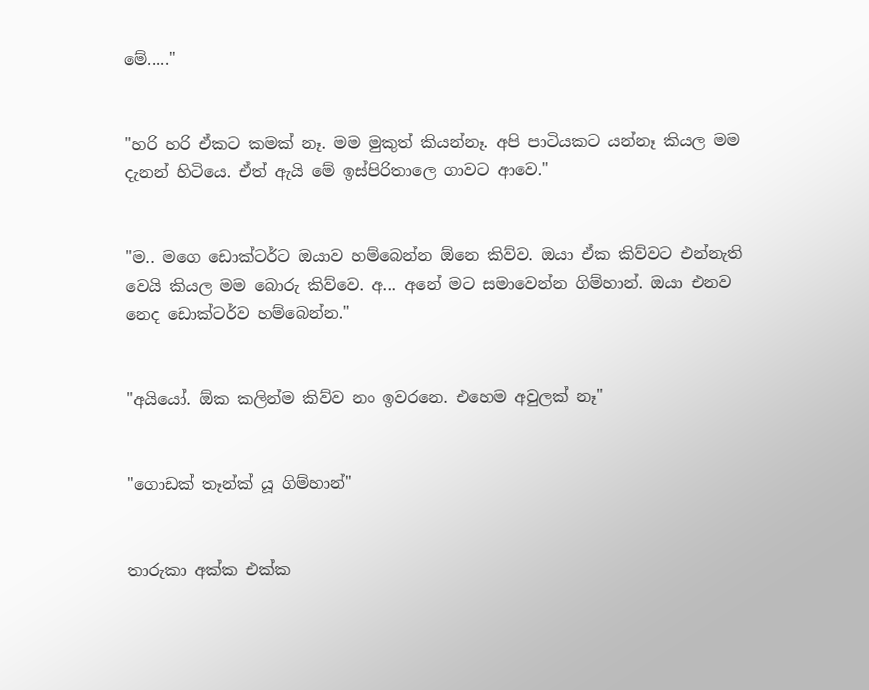මේ....."


"හරි හරි ඒකට කමක් නෑ. මම මුකුත් කියන්නෑ. අපි පාටියකට යන්නෑ කියල මම දැනන් හිටියෙ. ඒත් ඇයි මේ ඉස්පිරිතාලෙ ගාවට ආවෙ."


"ම.. මගෙ ඩොක්ටර්ට ඔයාව හම්බෙන්න ඕනෙ කිව්ව. ඔයා ඒක කිව්වට එන්නැති වෙයි කියල මම බොරු කිව්වෙ. අ... අනේ මට සමාවෙන්න ගිම්හාන්. ඔයා එනව නෙද ඩොක්ටර්ව හම්බෙන්න."


"අයියෝ. ඕක කලින්ම කිව්ව නං ඉවරනෙ. එහෙම අවුලක් නෑ"


"ගොඩක් තෑන්ක් යූ ගිම්හාන්"


තාරුකා අක්ක එක්ක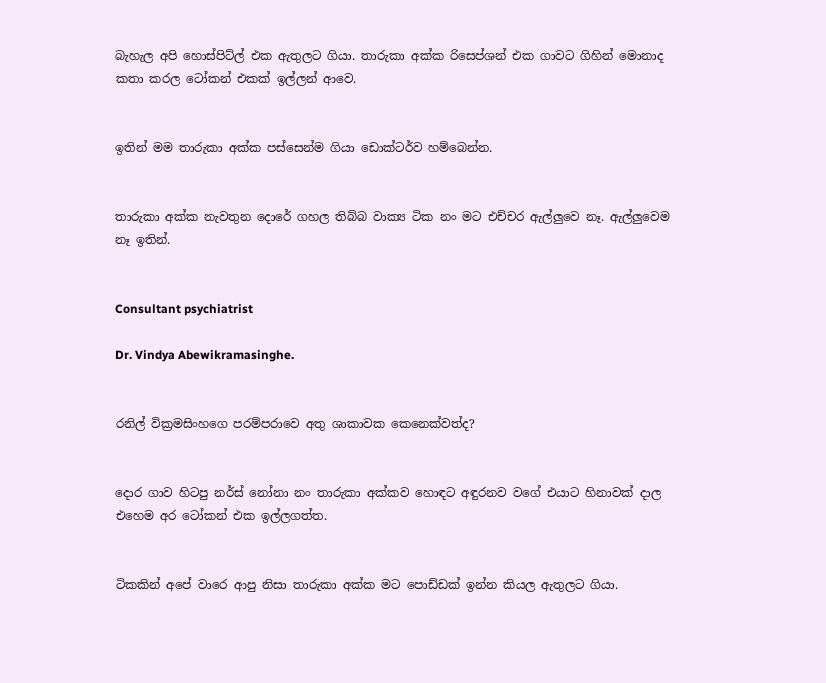බැහැල අපි හොස්පිට්ල් එක ඇතුලට ගියා. තාරුකා අක්ක රිසෙප්ශන් එක ගාවට ගිහින් මොනාද කතා කරල ටෝකන් එකක් ඉල්ලන් ආවෙ.


ඉතින් මම තාරුකා අක්ක පස්සෙන්ම ගියා ඩොක්ටර්ව හම්බෙන්න.


තාරුකා අක්ක නැවතුන දොරේ ගහල තිබ්බ වාක්‍ය ටික නං මට එච්චර ඇල්ලුවෙ නෑ. ඇල්ලුවෙම නෑ ඉතින්.


Consultant psychiatrist

Dr. Vindya Abewikramasinghe.


රනිල් වික්‍රමසිංහගෙ පරම්පරාවෙ අතු ශාකාවක කෙනෙක්වත්ද?


දොර ගාව හිටපු නර්ස් නෝනා නං තාරුකා අක්කව හොඳට අඳුරනව වගේ එයාට හිනාවක් දාල එහෙම අර ටෝකන් එක ඉල්ලගත්ත.


ටිකකින් අපේ වාරෙ ආපු නිසා තාරුකා අක්ක මට පොඩ්ඩක් ඉන්න කියල ඇතුලට ගියා.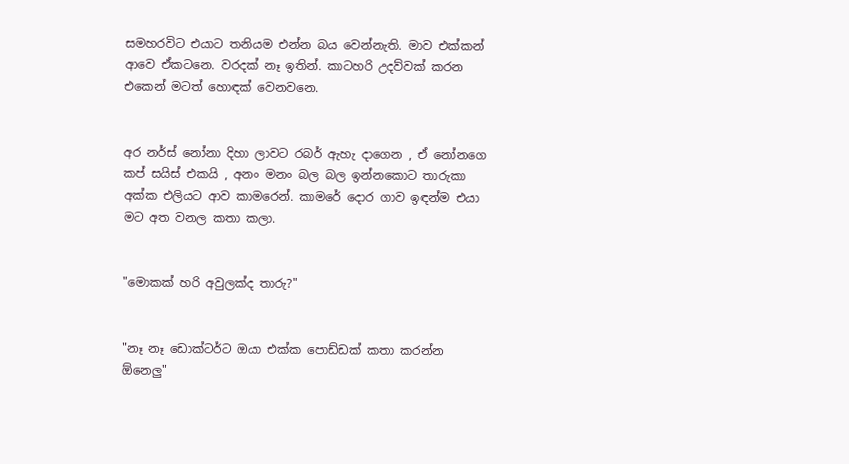සමහරවිට එයාට තනියම එන්න බය වෙන්නැති. මාව එක්කන් ආවෙ ඒකටනෙ. වරදක් නෑ ඉතින්. කාටහරි උදව්වක් කරන එකෙන් මටත් හොඳක් වෙනවනෙ.


අර නර්ස් නෝනා දිහා ලාවට රබර් ඇහැ දාගෙන , ඒ නෝනගෙ කප් සයිස් එකයි , අනං මනං බල බල ඉන්නකොට තාරුකා අක්ක එලියට ආව කාමරෙන්. කාමරේ දොර ගාව ඉඳන්ම එයා මට අත වනල කතා කලා.


"මොකක් හරි අවුලක්ද තාරු?"


"නෑ නෑ ඩොක්ටර්ට ඔයා එක්ක පොඩ්ඩක් කතා කරන්න ඕනෙලු"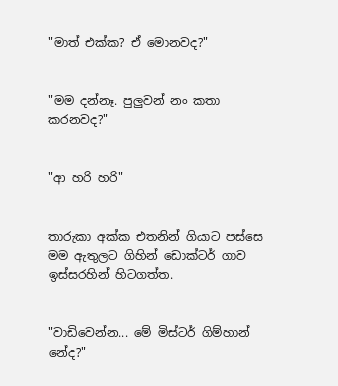"මාත් එක්ක? ඒ මොනවද?"


"මම දන්නෑ. පුලුවන් නං කතා කරනවද?"


"ආ හරි හරි"


තාරුකා අක්ක එතනින් ගියාට පස්සෙ මම ඇතුලට ගිහින් ඩොක්ටර් ගාව ඉස්සරහින් හිටගත්ත.


"වාඩිවෙන්න... මේ මිස්ටර් ගිම්හාන් නේද?"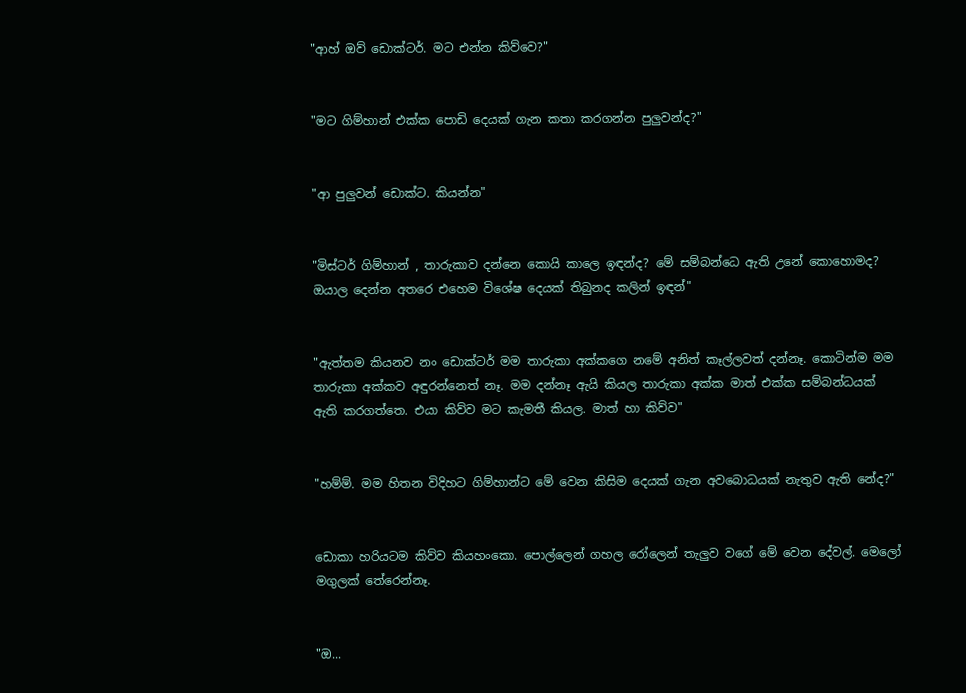"ආහ් ඔව් ඩොක්ටර්. මට එන්න කිව්වෙ?"


"මට ගිම්හාන් එක්ක පොඩි දෙයක් ගැන කතා කරගන්න පුලුවන්ද?"


"ආ පුලුවන් ඩොක්ට. කියන්න"


"මිස්ටර් ගිම්හාන් , තාරුකාව දන්නෙ කොයි කාලෙ ඉඳන්ද? මේ සම්බන්ධෙ ඇති උනේ කොහොමද? ඔයාල දෙන්න අතරෙ එහෙම විශේෂ දෙයක් තිබුනද කලින් ඉඳන්"


"ඇත්තම කියනව නං ඩොක්ටර් මම තාරුකා අක්කගෙ නමේ අනිත් කෑල්ලවත් දන්නෑ. කොටින්ම මම තාරුකා අක්කව අඳුරන්නෙත් නෑ. මම දන්නෑ ඇයි කියල තාරුකා අක්ක මාත් එක්ක සම්බන්ධයක් ඇති කරගත්තෙ. එයා කිව්ව මට කැමතී කියල. මාත් හා කිව්ව"


"හම්ම්. මම හිතන විදිහට ගිම්හාන්ට මේ වෙන කිසිම දෙයක් ගැන අවබොධයක් නැතුව ඇති නේද?"


ඩොකා හරියටම කිව්ව කියහංකො. පොල්ලෙන් ගහල රෝලෙන් තැලුව වගේ මේ වෙන දේවල්. මෙලෝ මගුලක් තේරෙන්නෑ.


"ඔ...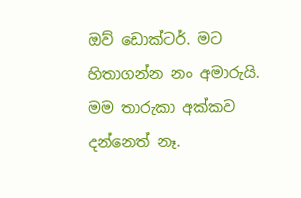ඔව් ඩොක්ටර්. මට හිතාගන්න නං අමාරුයි. මම තාරුකා අක්කව දන්නෙත් නෑ.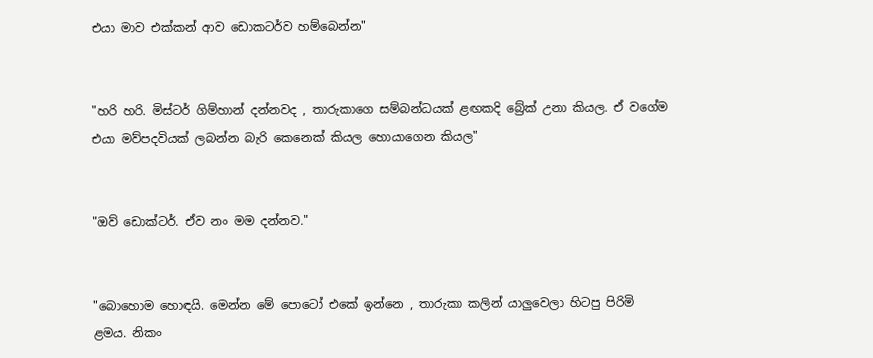එයා මාව එක්කන් ආව ඩොකටර්ව හම්බෙන්න"


"හරි හරි. මිස්ටර් ගිම්හාන් දන්නවද , තාරුකාගෙ සම්බන්ධයක් ළඟකදි බ්‍රේක් උනා කියල. ඒ වගේම එයා මව්පදවියක් ලබන්න බැරි කෙනෙක් කියල හොයාගෙන කියල"


"ඔව් ඩොක්ටර්. ඒව නං මම දන්නව."


"බොහොම හොඳයි. මෙන්න මේ පොටෝ එකේ ඉන්නෙ , තාරුකා කලින් යාලුවෙලා හිටපු පිරිමි ළමය. නිකං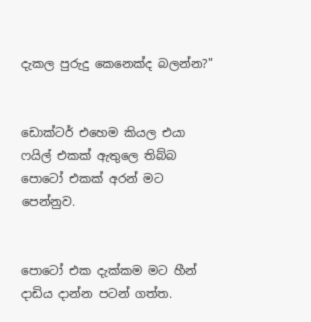දැකල පුරුදු කෙනෙක්ද බලන්න?"


ඩොක්ටර් එහෙම කියල එයා ෆයිල් එකක් ඇතුලෙ තිබ්බ පොටෝ එකක් අරන් මට පෙන්නුව.


පොටෝ එක දැක්කම මට හීන් දාඩිය දාන්න පටන් ගත්ත.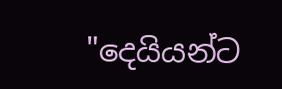"දෙයියන්ට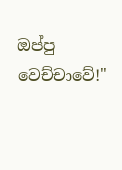ඔප්පු වෙච්චාවේ!"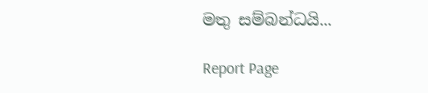මතු සම්බන්ධයි...

Report Page